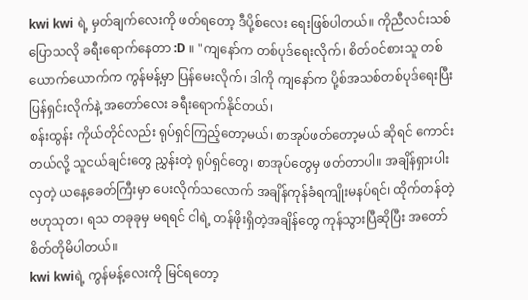kwi kwi ရဲ့ မှတ်ချက်လေးကို ဖတ်ရတော့ ဒီပို့စ်လေး ရေးဖြစ်ပါတယ်။ ကိုညီလင်းသစ် ပြောသလို ခရီးရောက်နေတာ :D ။ "ကျနော်က တစ်ပုဒ်ရေးလိုက်၊ စိတ်ဝင်စားသူ တစ်ယောက်ယောက်က ကွန်မန့်မှာ ပြန်မေးလိုက်၊ ဒါကို ကျနော်က ပို့စ်အသစ်တစ်ပုဒ်ရေးပြီး ပြန်ရှင်းလိုက်နဲ့ အတော်လေး ခရီးရောက်နိုင်တယ်၊
စန်းထွန်း ကိုယ်တိုင်လည်း ရုပ်ရှင်ကြည့်တော့မယ်၊ စာအုပ်ဖတ်တော့မယ် ဆိုရင် ကောင်းတယ်လို့ သူငယ်ချင်းတွေ ညွှန်းတဲ့ ရုပ်ရှင်တွေ၊ စာအုပ်တွေမှ ဖတ်တာပါ။ အချိန်ရှားပါးလှတဲ့ ယနေ့ခေတ်ကြီးမှာ ပေးလိုက်သလောက် အချိန်ကုန်ခံရကျိုးမနပ်ရင်၊ ထိုက်တန်တဲ့ ဗဟုသုတ၊ ရသ တခုခုမှ မရရင် ငါရဲ့ တန်ဖိုးရှိတဲ့အချိန်တွေ ကုန်သွားပြီဆိုပြီး အတော်စိတ်တိုမိပါတယ်။
kwi kwiရဲ့ ကွန်မန့်လေးကို မြင်ရတော့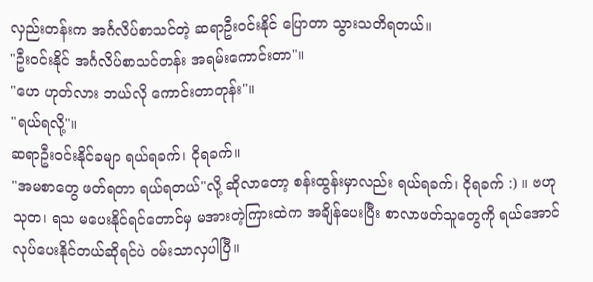လှည်းတန်းက အင်္ဂလိပ်စာသင်တဲ့ ဆရာဦးဝင်းနိုင် ပြောတာ သွားသတိရတယ်။
"ဦးဝင်းနိုင် အင်္ဂလိပ်စာသင်တန်း အရမ်းကောင်းတာ"။
"ဟေ ဟုတ်လား ဘယ်လို ကောင်းတာတုန်း"။
"ရယ်ရလို့"။
ဆရာဦးဝင်းနိုင်ခမျာ ရယ်ရခက်၊ ငိုရခက်။
"အမစာတွေ ဖတ်ရတာ ရယ်ရတယ်"လို့ ဆိုလာတော့ စန်းထွန်းမှာလည်း ရယ်ရခက်၊ ငိုရခက် :) ။ ဗဟုသုတ၊ ရသ မပေးနိုင်ရင်တောင်မှ မအားတဲ့ကြားထဲက အချိန်ပေးပြီး စာလာဖတ်သူတွေကို ရယ်အောင်လုပ်ပေးနိုင်တယ်ဆိုရင်ပဲ ဝမ်းသာလှပါပြီ။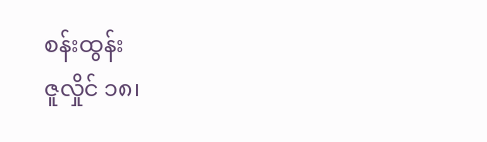စန်းထွန်း
ဇူလှိုင် ၁၈၊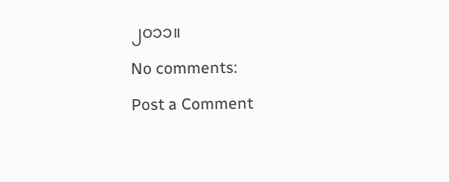၂၀၁၁။
No comments:
Post a Comment